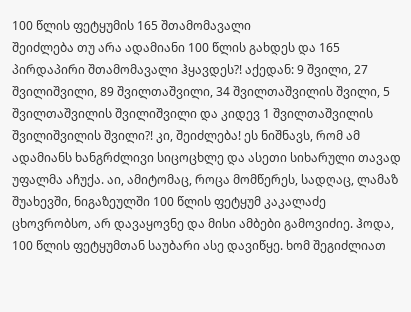100 წლის ფეტყუმის 165 შთამომავალი
შეიძლება თუ არა ადამიანი 100 წლის გახდეს და 165 პირდაპირი შთამომავალი ჰყავდეს?! აქედან: 9 შვილი, 27 შვილიშვილი, 89 შვილთაშვილი, 34 შვილთაშვილის შვილი, 5 შვილთაშვილის შვილიშვილი და კიდევ 1 შვილთაშვილის შვილიშვილის შვილი?! კი, შეიძლება! ეს ნიშნავს, რომ ამ ადამიანს ხანგრძლივი სიცოცხლე და ასეთი სიხარული თავად უფალმა აჩუქა. აი, ამიტომაც, როცა მომწერეს, სადღაც, ლამაზ შუახევში, ნიგაზეულში 100 წლის ფეტყუმ კაკალაძე ცხოვრობსო, არ დავაყოვნე და მისი ამბები გამოვიძიე. ჰოდა, 100 წლის ფეტყუმთან საუბარი ასე დავიწყე. ხომ შეგიძლიათ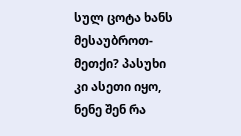სულ ცოტა ხანს მესაუბროთ-მეთქი? პასუხი კი ასეთი იყო, ნენე შენ რა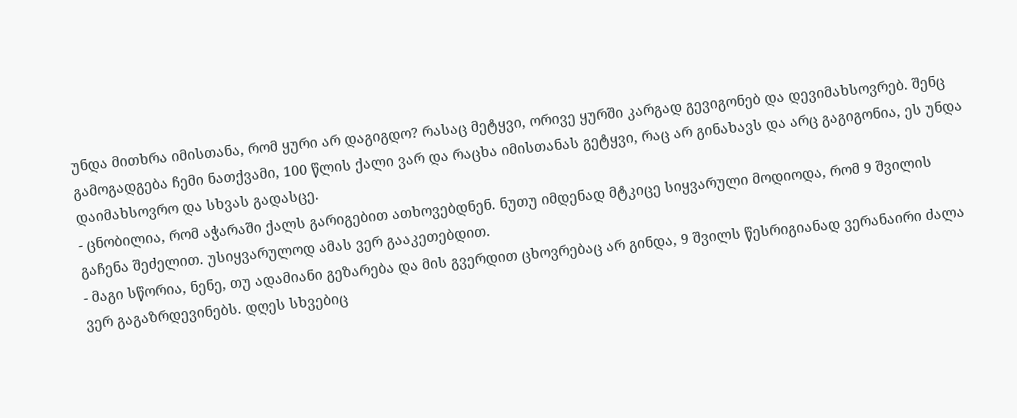უნდა მითხრა იმისთანა, რომ ყური არ დაგიგდო? რასაც მეტყვი, ორივე ყურში კარგად გევიგონებ და დევიმახსოვრებ. შენც გამოგადგება ჩემი ნათქვამი, 100 წლის ქალი ვარ და რაცხა იმისთანას გეტყვი, რაც არ გინახავს და არც გაგიგონია, ეს უნდა დაიმახსოვრო და სხვას გადასცე.
- ცნობილია, რომ აჭარაში ქალს გარიგებით ათხოვებდნენ. ნუთუ იმდენად მტკიცე სიყვარული მოდიოდა, რომ 9 შვილის გაჩენა შეძელით. უსიყვარულოდ ამას ვერ გააკეთებდით.
- მაგი სწორია, ნენე, თუ ადამიანი გეზარება და მის გვერდით ცხოვრებაც არ გინდა, 9 შვილს წესრიგიანად ვერანაირი ძალა ვერ გაგაზრდევინებს. დღეს სხვებიც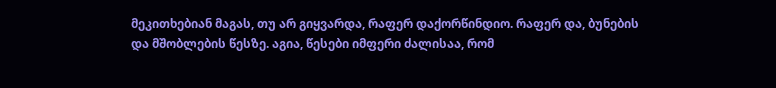მეკითხებიან მაგას, თუ არ გიყვარდა, რაფერ დაქორწინდიო. რაფერ და, ბუნების და მშობლების წესზე. აგია, წესები იმფერი ძალისაა, რომ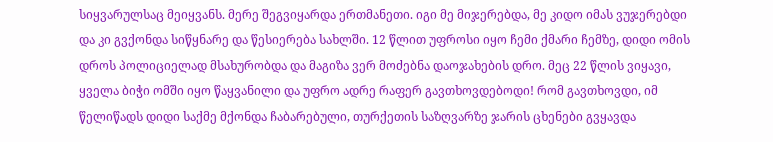სიყვარულსაც მეიყვანს. მერე შეგვიყარდა ერთმანეთი. იგი მე მიჯერებდა, მე კიდო იმას ვუჯერებდი და კი გვქონდა სიწყნარე და წესიერება სახლში. 12 წლით უფროსი იყო ჩემი ქმარი ჩემზე, დიდი ომის დროს პოლიციელად მსახურობდა და მაგიზა ვერ მოძებნა დაოჯახების დრო. მეც 22 წლის ვიყავი, ყველა ბიჭი ომში იყო წაყვანილი და უფრო ადრე რაფერ გავთხოვდებოდი! რომ გავთხოვდი, იმ წელიწადს დიდი საქმე მქონდა ჩაბარებული, თურქეთის საზღვარზე ჯარის ცხენები გვყავდა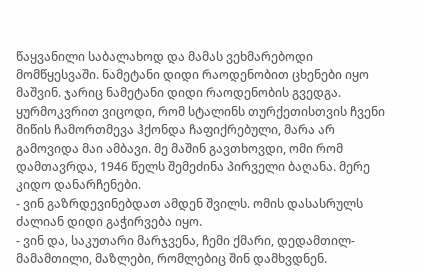წაყვანილი საბალახოდ და მამას ვეხმარებოდი მომწყესვაში. ნამეტანი დიდი რაოდენობით ცხენები იყო მაშვინ. ჯარიც ნამეტანი დიდი რაოდენობის გვედგა. ყურმოკვრით ვიცოდი, რომ სტალინს თურქეთისთვის ჩვენი მიწის ჩამორთმევა ჰქონდა ჩაფიქრებული, მარა არ გამოვიდა მაი ამბავი. მე მაშინ გავთხოვდი, ომი რომ დამთავრდა, 1946 წელს შემეძინა პირველი ბაღანა. მერე კიდო დანარჩენები.
- ვინ გაზრდევინებდათ ამდენ შვილს. ომის დასასრულს ძალიან დიდი გაჭირვება იყო.
- ვინ და, საკუთარი მარჯვენა, ჩემი ქმარი, დედამთილ-მამამთილი, მაზლები, რომლებიც შინ დამხვდნენ.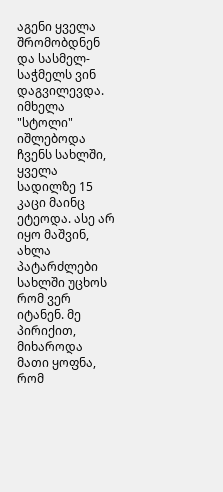აგენი ყველა შრომობდნენ და სასმელ-საჭმელს ვინ დაგვილევდა. იმხელა "სტოლი" იშლებოდა ჩვენს სახლში, ყველა სადილზე 15 კაცი მაინც ეტეოდა. ასე არ იყო მაშვინ, ახლა პატარძლები სახლში უცხოს რომ ვერ იტანენ. მე პირიქით, მიხაროდა მათი ყოფნა, რომ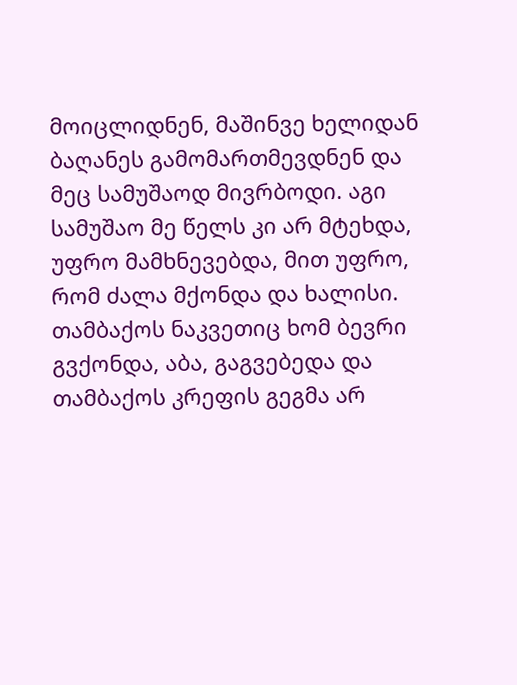მოიცლიდნენ, მაშინვე ხელიდან ბაღანეს გამომართმევდნენ და მეც სამუშაოდ მივრბოდი. აგი სამუშაო მე წელს კი არ მტეხდა, უფრო მამხნევებდა, მით უფრო, რომ ძალა მქონდა და ხალისი. თამბაქოს ნაკვეთიც ხომ ბევრი გვქონდა, აბა, გაგვებედა და თამბაქოს კრეფის გეგმა არ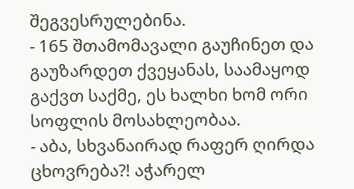შეგვესრულებინა.
- 165 შთამომავალი გაუჩინეთ და გაუზარდეთ ქვეყანას, საამაყოდ გაქვთ საქმე, ეს ხალხი ხომ ორი სოფლის მოსახლეობაა.
- აბა, სხვანაირად რაფერ ღირდა ცხოვრება?! აჭარელ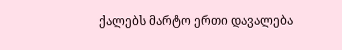ქალებს მარტო ერთი დავალება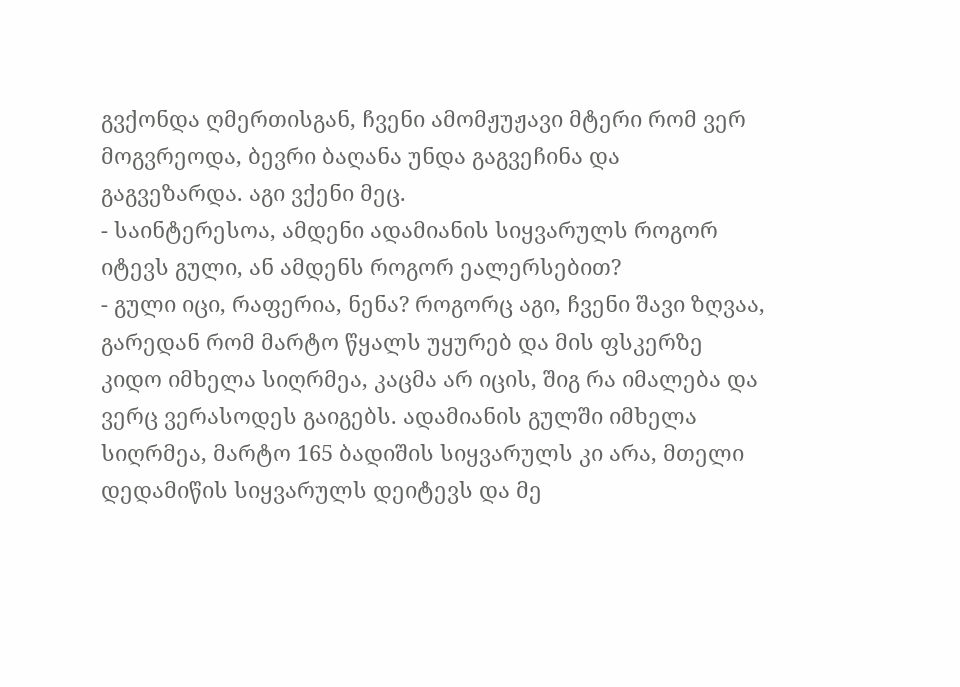გვქონდა ღმერთისგან, ჩვენი ამომჟუჟავი მტერი რომ ვერ მოგვრეოდა, ბევრი ბაღანა უნდა გაგვეჩინა და გაგვეზარდა. აგი ვქენი მეც.
- საინტერესოა, ამდენი ადამიანის სიყვარულს როგორ იტევს გული, ან ამდენს როგორ ეალერსებით?
- გული იცი, რაფერია, ნენა? როგორც აგი, ჩვენი შავი ზღვაა, გარედან რომ მარტო წყალს უყურებ და მის ფსკერზე კიდო იმხელა სიღრმეა, კაცმა არ იცის, შიგ რა იმალება და ვერც ვერასოდეს გაიგებს. ადამიანის გულში იმხელა სიღრმეა, მარტო 165 ბადიშის სიყვარულს კი არა, მთელი დედამიწის სიყვარულს დეიტევს და მე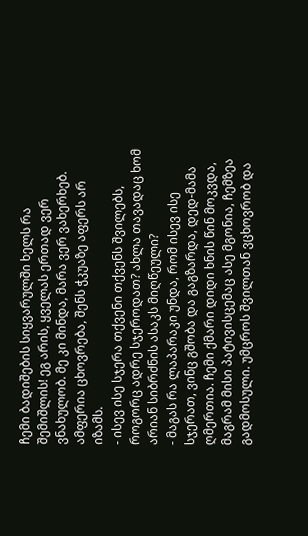ჩემი ბადიშების სიყვარულში ხელს რა შემიშლის! ეგ არის, ყველას ერთად ვერ ვნახულობ. მე კი მინდა, მარა ვერ ვახერხებ. ამფერია ცხოვრება, შენს ჭკუაზე აფერს არ იზამს.
- ისევ ისე სჯერა თქვენი თქვენს შვილებს, როგორც ადრე სჯეროდათ? ახლა თავადაც ხომ არიან სიბრძნის ასაკს მიღწეული?
- მაგას რა ლაპარაკი უნდა, რომ ისევ ისე სჯერათ, ვინც გშობა და გაგზარდა, დედ-მამა ღმერთია. ჩემი ქმარი დიდი ხნის წინ მოკვდა, მაგრამ მისი პატივისცემაც ასე მგონია, ჩემზეა გადმოსული. უმცროს შვილთან ვცხოვრობ და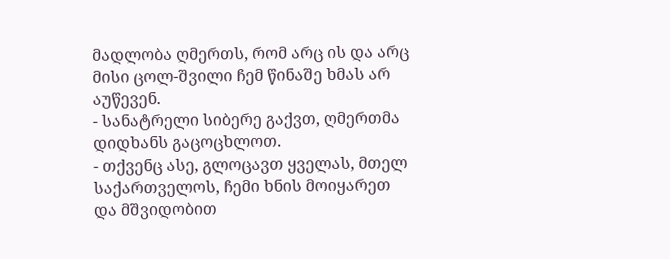მადლობა ღმერთს, რომ არც ის და არც მისი ცოლ-შვილი ჩემ წინაშე ხმას არ აუწევენ.
- სანატრელი სიბერე გაქვთ, ღმერთმა დიდხანს გაცოცხლოთ.
- თქვენც ასე, გლოცავთ ყველას, მთელ საქართველოს, ჩემი ხნის მოიყარეთ და მშვიდობით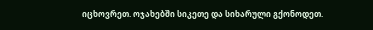იცხოვრეთ. ოჯახებში სიკეთე და სიხარული გქონოდეთ.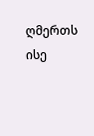ღმერთს ისე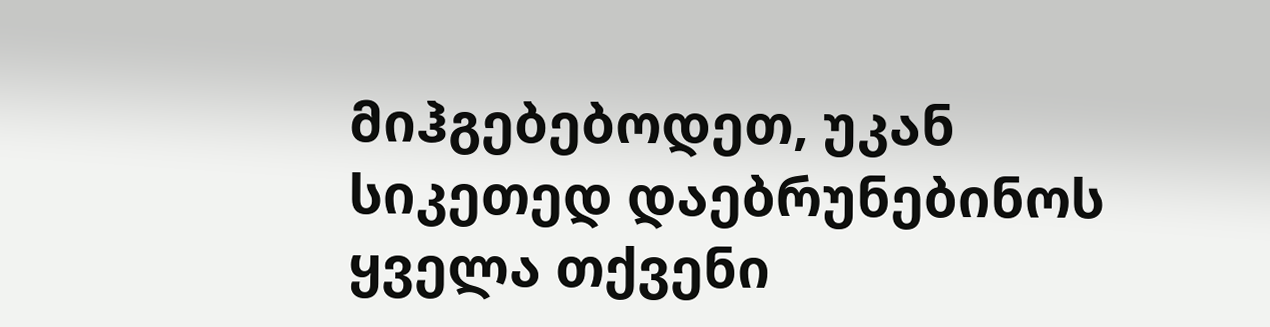მიჰგებებოდეთ, უკან სიკეთედ დაებრუნებინოს ყველა თქვენი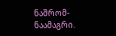ნაშრომ-ნაამაგრი.